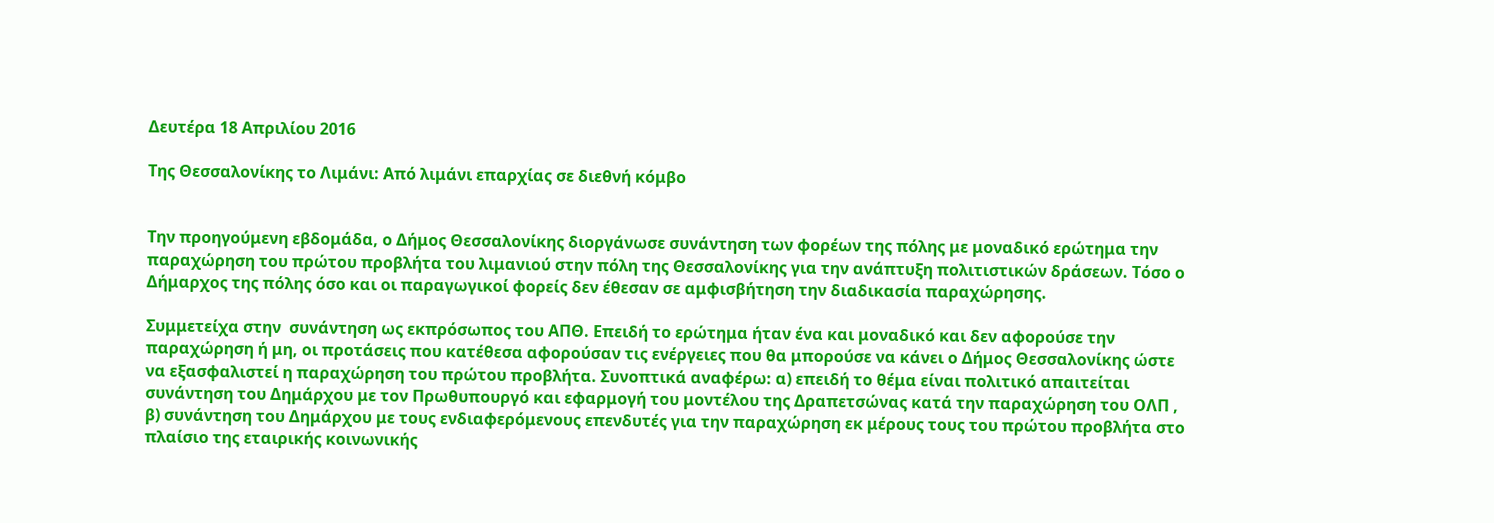Δευτέρα 18 Απριλίου 2016

Της Θεσσαλονίκης το Λιμάνι: Από λιμάνι επαρχίας σε διεθνή κόμβο


Την προηγούμενη εβδομάδα, ο Δήμος Θεσσαλονίκης διοργάνωσε συνάντηση των φορέων της πόλης με μοναδικό ερώτημα την παραχώρηση του πρώτου προβλήτα του λιμανιού στην πόλη της Θεσσαλονίκης για την ανάπτυξη πολιτιστικών δράσεων. Τόσο ο Δήμαρχος της πόλης όσο και οι παραγωγικοί φορείς δεν έθεσαν σε αμφισβήτηση την διαδικασία παραχώρησης.

Συμμετείχα στην  συνάντηση ως εκπρόσωπος του ΑΠΘ. Επειδή το ερώτημα ήταν ένα και μοναδικό και δεν αφορούσε την παραχώρηση ή μη, οι προτάσεις που κατέθεσα αφορούσαν τις ενέργειες που θα μπορούσε να κάνει ο Δήμος Θεσσαλονίκης ώστε να εξασφαλιστεί η παραχώρηση του πρώτου προβλήτα. Συνοπτικά αναφέρω: α) επειδή το θέμα είναι πολιτικό απαιτείται συνάντηση του Δημάρχου με τον Πρωθυπουργό και εφαρμογή του μοντέλου της Δραπετσώνας κατά την παραχώρηση του ΟΛΠ , β) συνάντηση του Δημάρχου με τους ενδιαφερόμενους επενδυτές για την παραχώρηση εκ μέρους τους του πρώτου προβλήτα στο πλαίσιο της εταιρικής κοινωνικής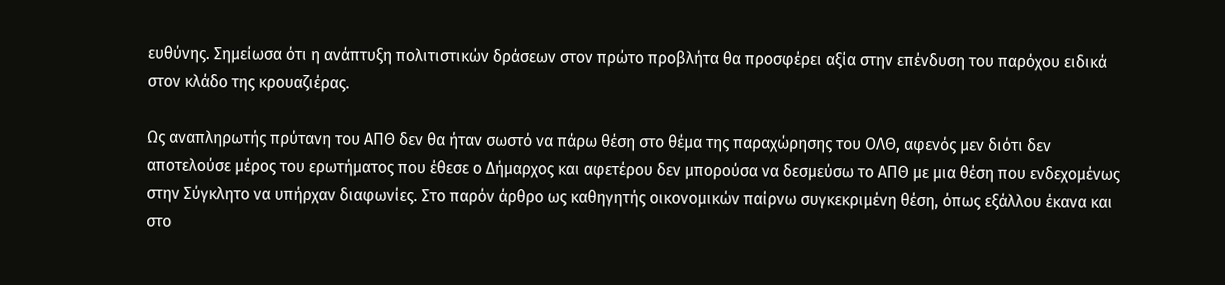ευθύνης. Σημείωσα ότι η ανάπτυξη πολιτιστικών δράσεων στον πρώτο προβλήτα θα προσφέρει αξία στην επένδυση του παρόχου ειδικά στον κλάδο της κρουαζιέρας.

Ως αναπληρωτής πρύτανη του ΑΠΘ δεν θα ήταν σωστό να πάρω θέση στο θέμα της παραχώρησης του ΟΛΘ, αφενός μεν διότι δεν αποτελούσε μέρος του ερωτήματος που έθεσε ο Δήμαρχος και αφετέρου δεν μπορούσα να δεσμεύσω το ΑΠΘ με μια θέση που ενδεχομένως στην Σύγκλητο να υπήρχαν διαφωνίες. Στο παρόν άρθρο ως καθηγητής οικονομικών παίρνω συγκεκριμένη θέση, όπως εξάλλου έκανα και στο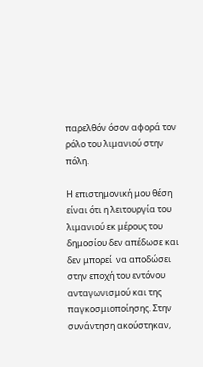παρελθόν όσον αφορά τον ρόλο του λιμανιού στην πόλη.

Η επιστημονική μου θέση είναι ότι η λειτουργία του λιμανιού εκ μέρους του δημοσίου δεν απέδωσε και δεν μπορεί  να αποδώσει στην εποχή του εντόνου ανταγωνισμού και της παγκοσμιοποίησης. Στην συνάντηση ακούστηκαν,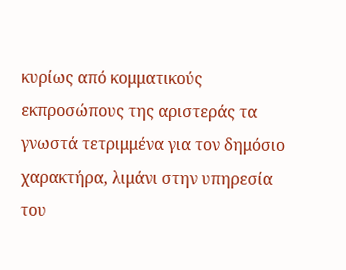κυρίως από κομματικούς εκπροσώπους της αριστεράς τα γνωστά τετριμμένα για τον δημόσιο χαρακτήρα, λιμάνι στην υπηρεσία του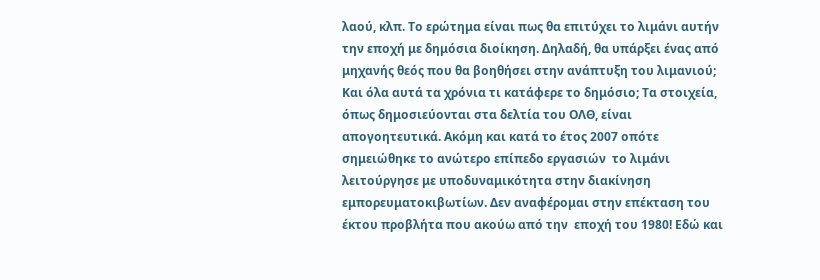λαού, κλπ. Το ερώτημα είναι πως θα επιτύχει το λιμάνι αυτήν την εποχή με δημόσια διοίκηση. Δηλαδή, θα υπάρξει ένας από μηχανής θεός που θα βοηθήσει στην ανάπτυξη του λιμανιού; Και όλα αυτά τα χρόνια τι κατάφερε το δημόσιο; Τα στοιχεία, όπως δημοσιεύονται στα δελτία του ΟΛΘ, είναι απογοητευτικά. Ακόμη και κατά το έτος 2007 οπότε σημειώθηκε το ανώτερο επίπεδο εργασιών  το λιμάνι λειτούργησε με υποδυναμικότητα στην διακίνηση εμπορευματοκιβωτίων. Δεν αναφέρομαι στην επέκταση του έκτου προβλήτα που ακούω από την  εποχή του 1980! Εδώ και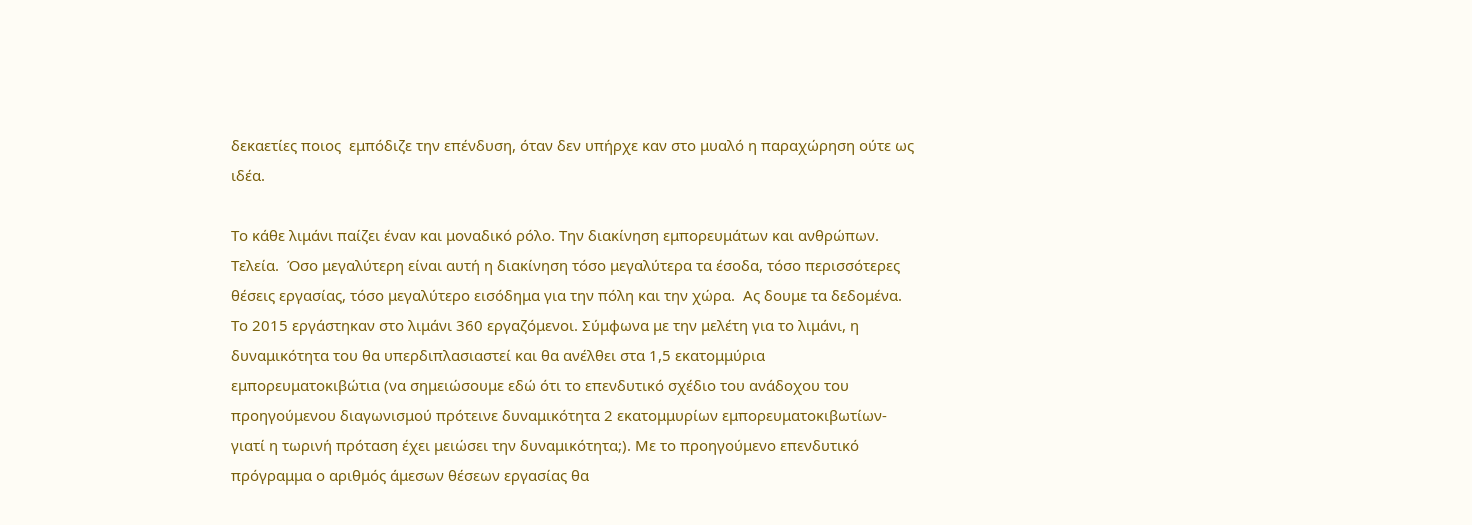δεκαετίες ποιος  εμπόδιζε την επένδυση, όταν δεν υπήρχε καν στο μυαλό η παραχώρηση ούτε ως ιδέα.

Το κάθε λιμάνι παίζει έναν και μοναδικό ρόλο. Την διακίνηση εμπορευμάτων και ανθρώπων. Τελεία.  Όσο μεγαλύτερη είναι αυτή η διακίνηση τόσο μεγαλύτερα τα έσοδα, τόσο περισσότερες θέσεις εργασίας, τόσο μεγαλύτερο εισόδημα για την πόλη και την χώρα.  Ας δουμε τα δεδομένα. Το 2015 εργάστηκαν στο λιμάνι 360 εργαζόμενοι. Σύμφωνα με την μελέτη για το λιμάνι, η δυναμικότητα του θα υπερδιπλασιαστεί και θα ανέλθει στα 1,5 εκατομμύρια εμπορευματοκιβώτια (να σημειώσουμε εδώ ότι το επενδυτικό σχέδιο του ανάδοχου του προηγούμενου διαγωνισμού πρότεινε δυναμικότητα 2 εκατομμυρίων εμπορευματοκιβωτίων-γιατί η τωρινή πρόταση έχει μειώσει την δυναμικότητα;). Με το προηγούμενο επενδυτικό πρόγραμμα ο αριθμός άμεσων θέσεων εργασίας θα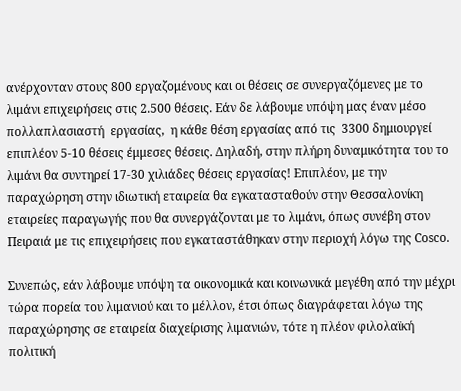ανέρχονταν στους 800 εργαζομένους και οι θέσεις σε συνεργαζόμενες με το λιμάνι επιχειρήσεις στις 2.500 θέσεις. Εάν δε λάβουμε υπόψη μας έναν μέσο πολλαπλασιαστή  εργασίας,  η κάθε θέση εργασίας από τις  3300 δημιουργεί επιπλέον 5-10 θέσεις έμμεσες θέσεις. Δηλαδή, στην πλήρη δυναμικότητα του το λιμάνι θα συντηρεί 17-30 χιλιάδες θέσεις εργασίας! Επιπλέον, με την παραχώρηση στην ιδιωτική εταιρεία θα εγκατασταθούν στην Θεσσαλονίκη εταιρείες παραγωγής που θα συνεργάζονται με το λιμάνι, όπως συνέβη στον Πειραιά με τις επιχειρήσεις που εγκαταστάθηκαν στην περιοχή λόγω της Cosco.

Συνεπώς, εάν λάβουμε υπόψη τα οικονομικά και κοινωνικά μεγέθη από την μέχρι τώρα πορεία του λιμανιού και το μέλλον, έτσι όπως διαγράφεται λόγω της παραχώρησης σε εταιρεία διαχείρισης λιμανιών, τότε η πλέον φιλολαϊκή πολιτική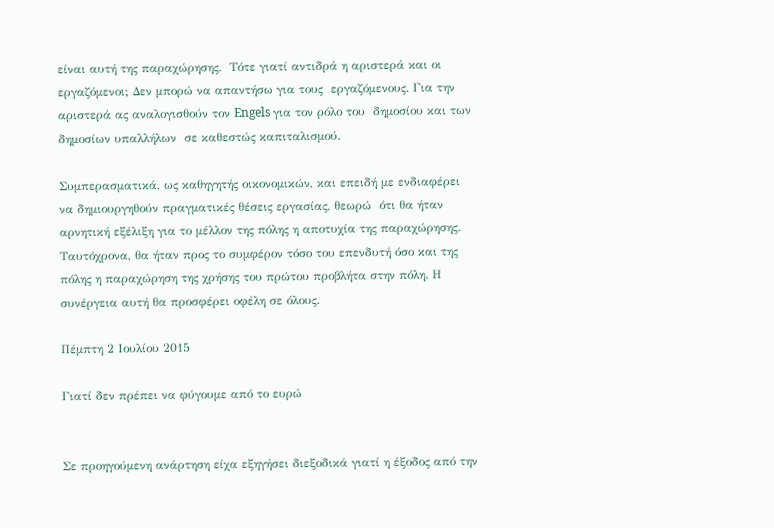είναι αυτή της παραχώρησης.  Τότε γιατί αντιδρά η αριστερά και οι εργαζόμενοι; Δεν μπορώ να απαντήσω για τους  εργαζόμενους. Για την αριστερά ας αναλογισθούν τον Engels για τον ρόλο του  δημοσίου και των δημοσίων υπαλλήλων  σε καθεστώς καπιταλισμού.

Συμπερασματικά, ως καθηγητής οικονομικών, και επειδή με ενδιαφέρει να δημιουργηθούν πραγματικές θέσεις εργασίας, θεωρώ  ότι θα ήταν αρνητική εξέλιξη για το μέλλον της πόλης η αποτυχία της παραχώρησης. Ταυτόχρονα, θα ήταν προς το συμφέρον τόσο του επενδυτή όσο και της πόλης η παραχώρηση της χρήσης του πρώτου προβλήτα στην πόλη. Η συνέργεια αυτή θα προσφέρει οφέλη σε όλους.

Πέμπτη 2 Ιουλίου 2015

Γιατί δεν πρέπει να φύγουμε από το ευρώ


Σε προηγούμενη ανάρτηση είχα εξηγήσει διεξοδικά γιατί η έξοδος από την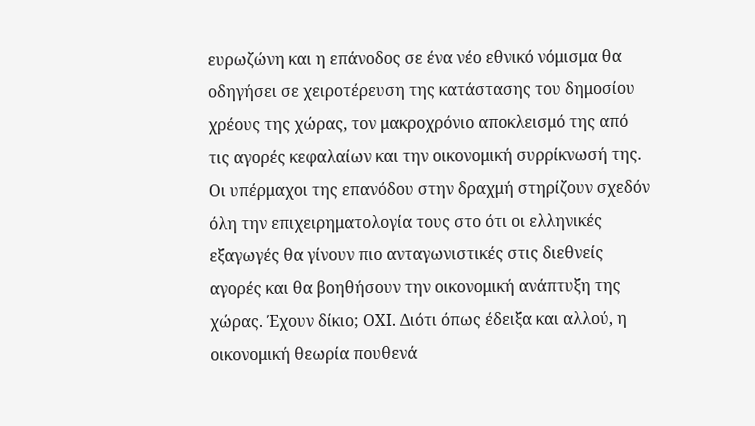ευρωζώνη και η επάνοδος σε ένα νέο εθνικό νόμισμα θα οδηγήσει σε χειροτέρευση της κατάστασης του δημοσίου χρέους της χώρας, τον μακροχρόνιο αποκλεισμό της από τις αγορές κεφαλαίων και την οικονομική συρρίκνωσή της.
Οι υπέρμαχοι της επανόδου στην δραχμή στηρίζουν σχεδόν όλη την επιχειρηματολογία τους στο ότι οι ελληνικές εξαγωγές θα γίνουν πιο ανταγωνιστικές στις διεθνείς αγορές και θα βοηθήσουν την οικονομική ανάπτυξη της χώρας. Έχουν δίκιο; ΟΧΙ. Διότι όπως έδειξα και αλλού, η οικονομική θεωρία πουθενά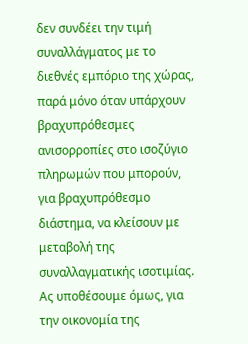δεν συνδέει την τιμή συναλλάγματος με το διεθνές εμπόριο της χώρας, παρά μόνο όταν υπάρχουν  βραχυπρόθεσμες ανισορροπίες στο ισοζύγιο πληρωμών που μπορούν, για βραχυπρόθεσμο διάστημα, να κλείσουν με μεταβολή της συναλλαγματικής ισοτιμίας.
Ας υποθέσουμε όμως, για την οικονομία της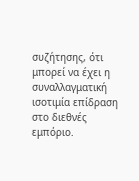συζήτησης, ότι μπορεί να έχει η συναλλαγματική ισοτιμία επίδραση στο διεθνές εμπόριο.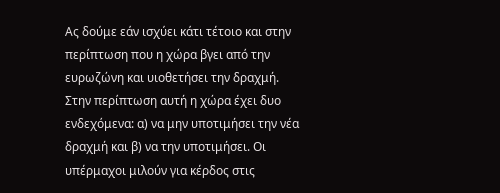Ας δούμε εάν ισχύει κάτι τέτοιο και στην περίπτωση που η χώρα βγει από την ευρωζώνη και υιοθετήσει την δραχμή.
Στην περίπτωση αυτή η χώρα έχει δυο ενδεχόμενα: α) να μην υποτιμήσει την νέα δραχμή και β) να την υποτιμήσει. Οι υπέρμαχοι μιλούν για κέρδος στις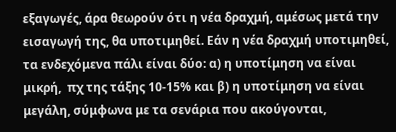εξαγωγές, άρα θεωρούν ότι η νέα δραχμή, αμέσως μετά την εισαγωγή της, θα υποτιμηθεί. Εάν η νέα δραχμή υποτιμηθεί, τα ενδεχόμενα πάλι είναι δύο: α) η υποτίμηση να είναι μικρή,  πχ της τάξης 10-15% και β) η υποτίμηση να είναι μεγάλη, σύμφωνα με τα σενάρια που ακούγονται,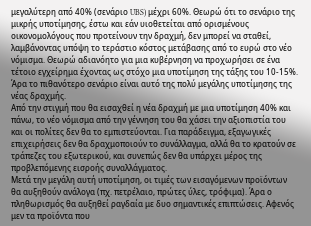μεγαλύτερη από 40% (σενάριο UBS) μέχρι 60%. Θεωρώ ότι το σενάριο της μικρής υποτίμησης, έστω και εάν υιοθετείται από ορισμένους οικονομολόγους που προτείνουν την δραχμή, δεν μπορεί να σταθεί, λαμβάνοντας υπόψη το τεράστιο κόστος μετάβασης από το ευρώ στο νέο νόμισμα. Θεωρώ αδιανόητο για μια κυβέρνηση να προχωρήσει σε ένα τέτοιο εγχείρημα έχοντας ως στόχο μια υποτίμηση της τάξης του 10-15%. Άρα το πιθανότερο σενάριο είναι αυτό της πολύ μεγάλης υποτίμησης της νέας δραχμής.
Από την στιγμή που θα εισαχθεί η νέα δραχμή με μια υποτίμηση 40% και πάνω, το νέο νόμισμα από την γέννηση του θα χάσει την αξιοπιστία του και οι πολίτες δεν θα το εμπιστεύονται. Για παράδειγμα, εξαγωγικές επιχειρήσεις δεν θα δραχμοποιούν το συνάλλαγμα, αλλά θα το κρατούν σε τράπεζες του εξωτερικού, και συνεπώς δεν θα υπάρχει μέρος της προβλεπόμενης εισροής συναλλάγματος.
Μετά την μεγάλη αυτή υποτίμηση, οι τιμές των εισαγόμενων προϊόντων θα αυξηθούν ανάλογα (πχ. πετρέλαιο, πρώτες ύλες, τρόφιμα). Άρα ο πληθωρισμός θα αυξηθεί ραγδαία με δυο σημαντικές επιπτώσεις. Αφενός μεν τα προϊόντα που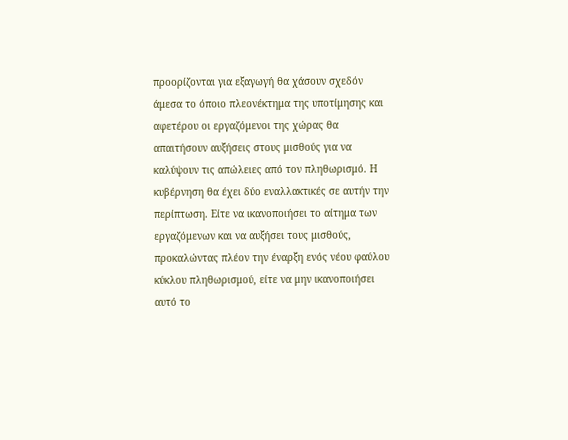προορίζονται για εξαγωγή θα χάσουν σχεδόν άμεσα το όποιο πλεονέκτημα της υποτίμησης και αφετέρου οι εργαζόμενοι της χώρας θα απαιτήσουν αυξήσεις στους μισθούς για να καλύψουν τις απώλειες από τον πληθωρισμό. Η κυβέρνηση θα έχει δύο εναλλακτικές σε αυτήν την περίπτωση. Είτε να ικανοποιήσει το αίτημα των εργαζόμενων και να αυξήσει τους μισθούς, προκαλώντας πλέον την έναρξη ενός νέου φαύλου κύκλου πληθωρισμού, είτε να μην ικανοποιήσει αυτό το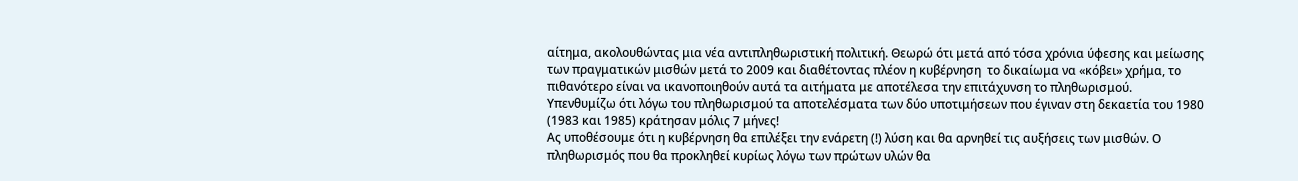αίτημα, ακολουθώντας μια νέα αντιπληθωριστική πολιτική. Θεωρώ ότι μετά από τόσα χρόνια ύφεσης και μείωσης των πραγματικών μισθών μετά το 2009 και διαθέτοντας πλέον η κυβέρνηση  το δικαίωμα να «κόβει» χρήμα, το πιθανότερο είναι να ικανοποιηθούν αυτά τα αιτήματα με αποτέλεσα την επιτάχυνση το πληθωρισμού.
Υπενθυμίζω ότι λόγω του πληθωρισμού τα αποτελέσματα των δύο υποτιμήσεων που έγιναν στη δεκαετία του 1980 (1983 και 1985) κράτησαν μόλις 7 μήνες!
Ας υποθέσουμε ότι η κυβέρνηση θα επιλέξει την ενάρετη (!) λύση και θα αρνηθεί τις αυξήσεις των μισθών. Ο πληθωρισμός που θα προκληθεί κυρίως λόγω των πρώτων υλών θα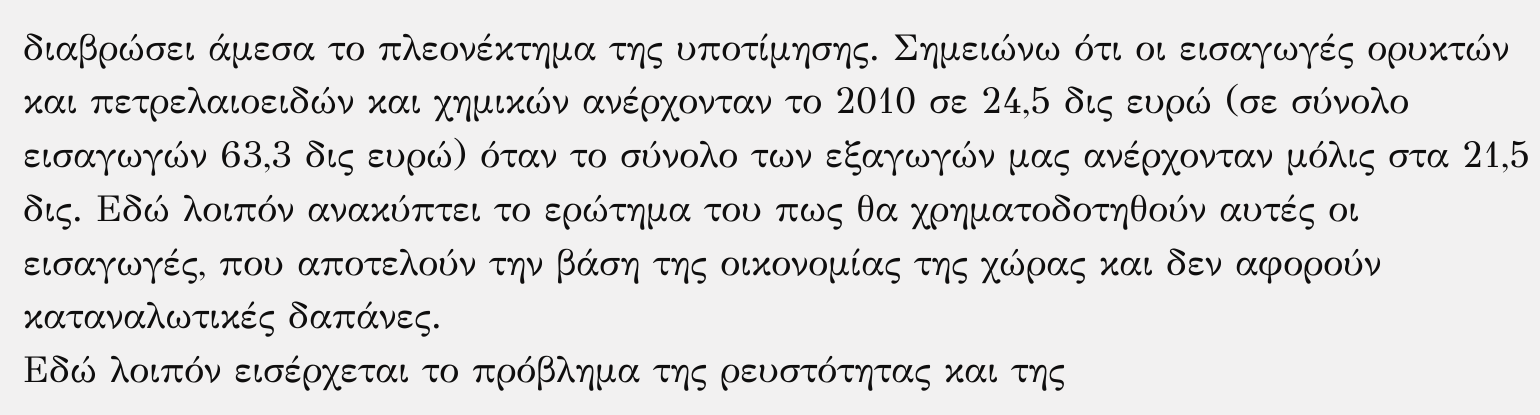διαβρώσει άμεσα το πλεονέκτημα της υποτίμησης. Σημειώνω ότι οι εισαγωγές ορυκτών και πετρελαιοειδών και χημικών ανέρχονταν το 2010 σε 24,5 δις ευρώ (σε σύνολο εισαγωγών 63,3 δις ευρώ) όταν το σύνολο των εξαγωγών μας ανέρχονταν μόλις στα 21,5 δις. Εδώ λοιπόν ανακύπτει το ερώτημα του πως θα χρηματοδοτηθούν αυτές οι εισαγωγές, που αποτελούν την βάση της οικονομίας της χώρας και δεν αφορούν καταναλωτικές δαπάνες.
Εδώ λοιπόν εισέρχεται το πρόβλημα της ρευστότητας και της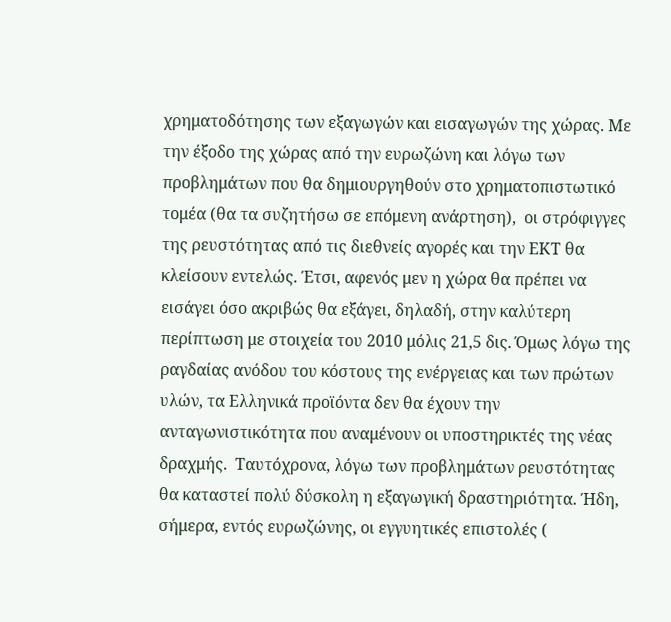χρηματοδότησης των εξαγωγών και εισαγωγών της χώρας. Με την έξοδο της χώρας από την ευρωζώνη και λόγω των προβλημάτων που θα δημιουργηθούν στο χρηματοπιστωτικό τομέα (θα τα συζητήσω σε επόμενη ανάρτηση),  οι στρόφιγγες της ρευστότητας από τις διεθνείς αγορές και την ΕΚΤ θα κλείσουν εντελώς. Έτσι, αφενός μεν η χώρα θα πρέπει να εισάγει όσο ακριβώς θα εξάγει, δηλαδή, στην καλύτερη περίπτωση με στοιχεία του 2010 μόλις 21,5 δις. Όμως λόγω της ραγδαίας ανόδου του κόστους της ενέργειας και των πρώτων υλών, τα Ελληνικά προϊόντα δεν θα έχουν την ανταγωνιστικότητα που αναμένουν οι υποστηρικτές της νέας δραχμής.  Ταυτόχρονα, λόγω των προβλημάτων ρευστότητας θα καταστεί πολύ δύσκολη η εξαγωγική δραστηριότητα. Ήδη, σήμερα, εντός ευρωζώνης, οι εγγυητικές επιστολές (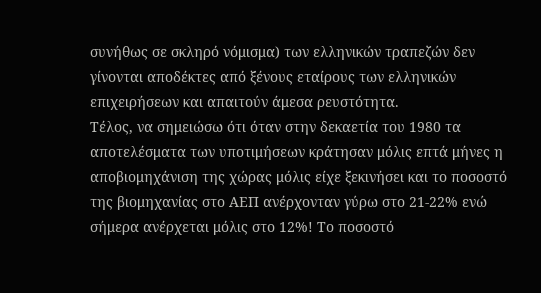συνήθως σε σκληρό νόμισμα) των ελληνικών τραπεζών δεν γίνονται αποδέκτες από ξένους εταίρους των ελληνικών επιχειρήσεων και απαιτούν άμεσα ρευστότητα.
Τέλος, να σημειώσω ότι όταν στην δεκαετία του 1980 τα αποτελέσματα των υποτιμήσεων κράτησαν μόλις επτά μήνες η αποβιομηχάνιση της χώρας μόλις είχε ξεκινήσει και το ποσοστό της βιομηχανίας στο ΑΕΠ ανέρχονταν γύρω στο 21-22% ενώ σήμερα ανέρχεται μόλις στο 12%! Το ποσοστό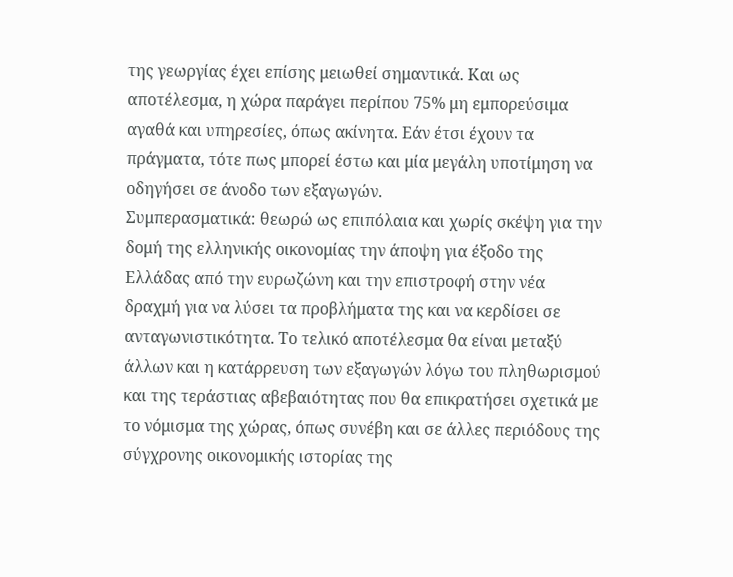της γεωργίας έχει επίσης μειωθεί σημαντικά. Και ως αποτέλεσμα, η χώρα παράγει περίπου 75% μη εμπορεύσιμα αγαθά και υπηρεσίες, όπως ακίνητα. Εάν έτσι έχουν τα πράγματα, τότε πως μπορεί έστω και μία μεγάλη υποτίμηση να οδηγήσει σε άνοδο των εξαγωγών.
Συμπερασματικά: θεωρώ ως επιπόλαια και χωρίς σκέψη για την δομή της ελληνικής οικονομίας την άποψη για έξοδο της Ελλάδας από την ευρωζώνη και την επιστροφή στην νέα δραχμή για να λύσει τα προβλήματα της και να κερδίσει σε ανταγωνιστικότητα. Το τελικό αποτέλεσμα θα είναι μεταξύ άλλων και η κατάρρευση των εξαγωγών λόγω του πληθωρισμού και της τεράστιας αβεβαιότητας που θα επικρατήσει σχετικά με το νόμισμα της χώρας, όπως συνέβη και σε άλλες περιόδους της σύγχρονης οικονομικής ιστορίας της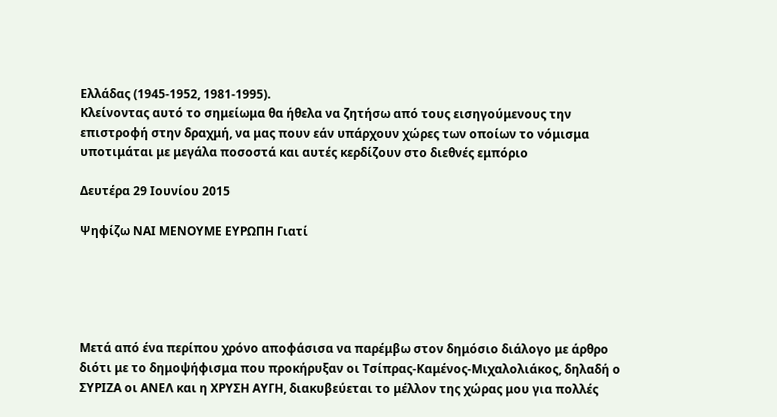Ελλάδας (1945-1952, 1981-1995).
Κλείνοντας αυτό το σημείωμα θα ήθελα να ζητήσω από τους εισηγούμενους την επιστροφή στην δραχμή, να μας πουν εάν υπάρχουν χώρες των οποίων το νόμισμα υποτιμάται με μεγάλα ποσοστά και αυτές κερδίζουν στο διεθνές εμπόριο

Δευτέρα 29 Ιουνίου 2015

Ψηφίζω ΝΑΙ ΜΕΝΟΥΜΕ ΕΥΡΩΠΗ Γιατί





Μετά από ένα περίπου χρόνο αποφάσισα να παρέμβω στον δημόσιο διάλογο με άρθρο διότι με το δημοψήφισμα που προκήρυξαν οι Τσίπρας-Καμένος-Μιχαλολιάκος, δηλαδή ο ΣΥΡΙΖΑ οι ΑΝΕΛ και η ΧΡΥΣΗ ΑΥΓΗ, διακυβεύεται το μέλλον της χώρας μου για πολλές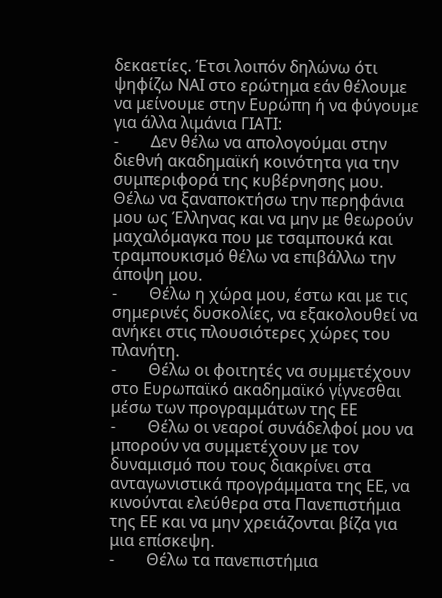δεκαετίες. Έτσι λοιπόν δηλώνω ότι ψηφίζω ΝΑΙ στο ερώτημα εάν θέλουμε να μείνουμε στην Ευρώπη ή να φύγουμε για άλλα λιμάνια ΓΙΑΤΙ:
-        Δεν θέλω να απολογούμαι στην διεθνή ακαδημαϊκή κοινότητα για την συμπεριφορά της κυβέρνησης μου. Θέλω να ξαναποκτήσω την περηφάνια μου ως Έλληνας και να μην με θεωρούν μαχαλόμαγκα που με τσαμπουκά και τραμπουκισμό θέλω να επιβάλλω την άποψη μου.
-        Θέλω η χώρα μου, έστω και με τις σημερινές δυσκολίες, να εξακολουθεί να ανήκει στις πλουσιότερες χώρες του πλανήτη.
-        Θέλω οι φοιτητές να συμμετέχουν στο Ευρωπαϊκό ακαδημαϊκό γίγνεσθαι μέσω των προγραμμάτων της ΕΕ
-        Θέλω οι νεαροί συνάδελφοί μου να μπορούν να συμμετέχουν με τον δυναμισμό που τους διακρίνει στα ανταγωνιστικά προγράμματα της ΕΕ, να κινούνται ελεύθερα στα Πανεπιστήμια της ΕΕ και να μην χρειάζονται βίζα για μια επίσκεψη.
-        Θέλω τα πανεπιστήμια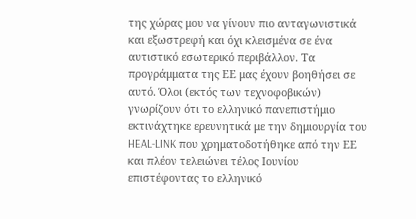της χώρας μου να γίνουν πιο ανταγωνιστικά και εξωστρεφή και όχι κλεισμένα σε ένα αυτιστικό εσωτερικό περιβάλλον. Τα προγράμματα της ΕΕ μας έχουν βοηθήσει σε αυτό. Όλοι (εκτός των τεχνοφοβικών) γνωρίζουν ότι το ελληνικό πανεπιστήμιο εκτινάχτηκε ερευνητικά με την δημιουργία του HEAL-LINK που χρηματοδοτήθηκε από την ΕΕ και πλέον τελειώνει τέλος Ιουνίου επιστέφοντας το ελληνικό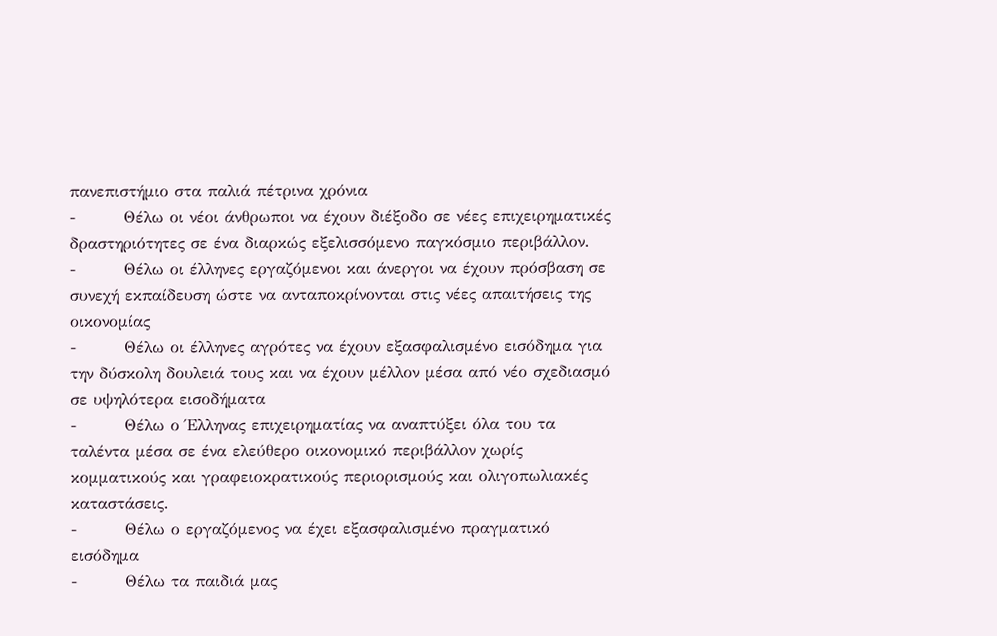πανεπιστήμιο στα παλιά πέτρινα χρόνια
-        Θέλω οι νέοι άνθρωποι να έχουν διέξοδο σε νέες επιχειρηματικές δραστηριότητες σε ένα διαρκώς εξελισσόμενο παγκόσμιο περιβάλλον.
-        Θέλω οι έλληνες εργαζόμενοι και άνεργοι να έχουν πρόσβαση σε συνεχή εκπαίδευση ώστε να ανταποκρίνονται στις νέες απαιτήσεις της οικονομίας
-        Θέλω οι έλληνες αγρότες να έχουν εξασφαλισμένο εισόδημα για την δύσκολη δουλειά τους και να έχουν μέλλον μέσα από νέο σχεδιασμό σε υψηλότερα εισοδήματα
-        Θέλω ο Έλληνας επιχειρηματίας να αναπτύξει όλα του τα ταλέντα μέσα σε ένα ελεύθερο οικονομικό περιβάλλον χωρίς κομματικούς και γραφειοκρατικούς περιορισμούς και ολιγοπωλιακές καταστάσεις.
-        Θέλω ο εργαζόμενος να έχει εξασφαλισμένο πραγματικό εισόδημα
-        Θέλω τα παιδιά μας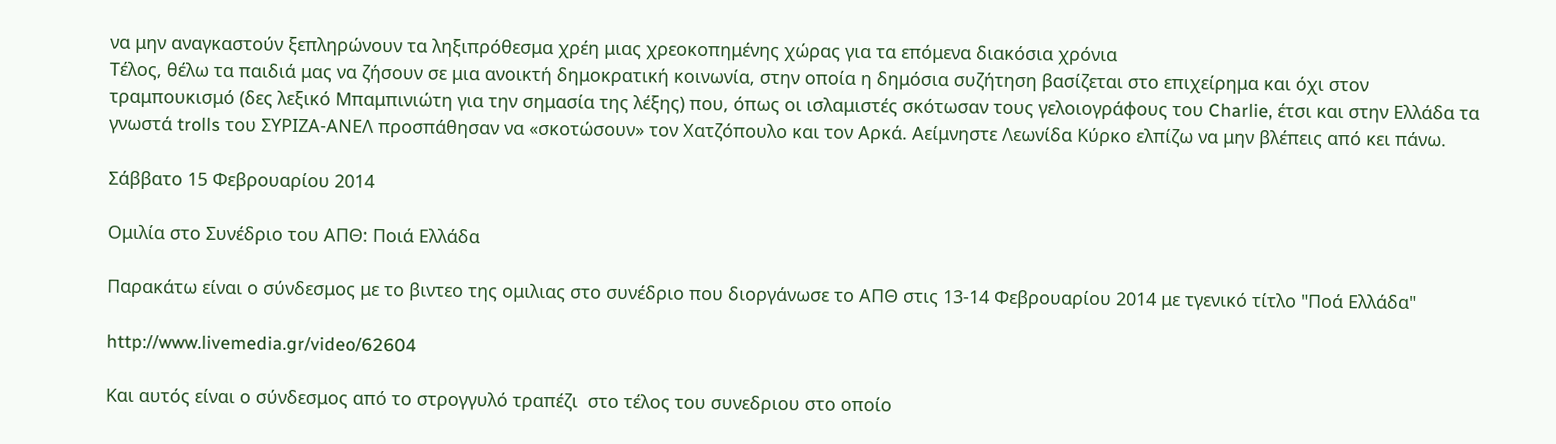να μην αναγκαστούν ξεπληρώνουν τα ληξιπρόθεσμα χρέη μιας χρεοκοπημένης χώρας για τα επόμενα διακόσια χρόνια
Τέλος, θέλω τα παιδιά μας να ζήσουν σε μια ανοικτή δημοκρατική κοινωνία, στην οποία η δημόσια συζήτηση βασίζεται στο επιχείρημα και όχι στον τραμπουκισμό (δες λεξικό Μπαμπινιώτη για την σημασία της λέξης) που, όπως οι ισλαμιστές σκότωσαν τους γελοιογράφους του Charlie, έτσι και στην Ελλάδα τα γνωστά trolls του ΣΥΡΙΖΑ-ΑΝΕΛ προσπάθησαν να «σκοτώσουν» τον Χατζόπουλο και τον Αρκά. Αείμνηστε Λεωνίδα Κύρκο ελπίζω να μην βλέπεις από κει πάνω.

Σάββατο 15 Φεβρουαρίου 2014

Ομιλία στο Συνέδριο του ΑΠΘ: Ποιά Ελλάδα

Παρακάτω είναι ο σύνδεσμος με το βιντεο της ομιλιας στο συνέδριο που διοργάνωσε το ΑΠΘ στις 13-14 Φεβρουαρίου 2014 με τγενικό τίτλο "Ποά Ελλάδα"

http://www.livemedia.gr/video/62604

Και αυτός είναι ο σύνδεσμος από το στρογγυλό τραπέζι  στο τέλος του συνεδριου στο οποίο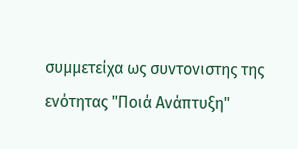συμμετείχα ως συντονιστης της ενότητας "Ποιά Ανάπτυξη"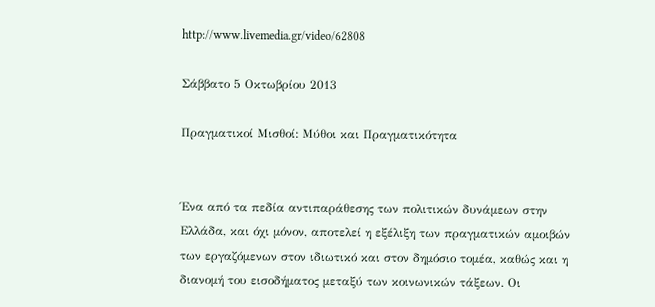http://www.livemedia.gr/video/62808

Σάββατο 5 Οκτωβρίου 2013

Πραγματικοί Μισθοί: Μύθοι και Πραγματικότητα


Ένα από τα πεδία αντιπαράθεσης των πολιτικών δυνάμεων στην Ελλάδα, και όχι μόνον, αποτελεί η εξέλιξη των πραγματικών αμοιβών των εργαζόμενων στον ιδιωτικό και στον δημόσιο τομέα, καθώς και η διανομή του εισοδήματος μεταξύ των κοινωνικών τάξεων. Οι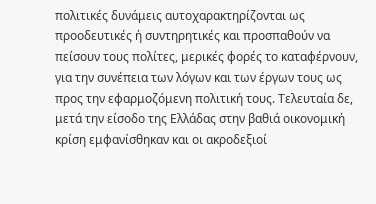πολιτικές δυνάμεις αυτοχαρακτηρίζονται ως προοδευτικές ή συντηρητικές και προσπαθούν να πείσουν τους πολίτες, μερικές φορές το καταφέρνουν, για την συνέπεια των λόγων και των έργων τους ως προς την εφαρμοζόμενη πολιτική τους. Τελευταία δε, μετά την είσοδο της Ελλάδας στην βαθιά οικονομική κρίση εμφανίσθηκαν και οι ακροδεξιοί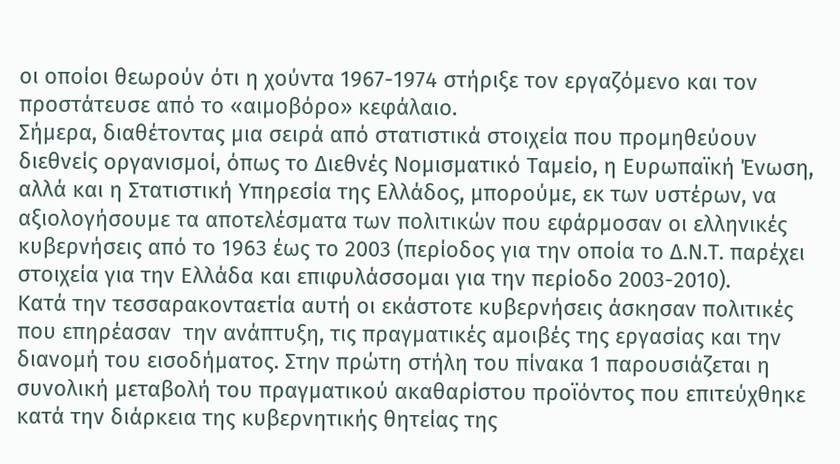οι οποίοι θεωρούν ότι η χούντα 1967-1974 στήριξε τον εργαζόμενο και τον προστάτευσε από το «αιμοβόρο» κεφάλαιο.
Σήμερα, διαθέτοντας μια σειρά από στατιστικά στοιχεία που προμηθεύουν διεθνείς οργανισμοί, όπως το Διεθνές Νομισματικό Ταμείο, η Ευρωπαϊκή Ένωση, αλλά και η Στατιστική Υπηρεσία της Ελλάδος, μπορούμε, εκ των υστέρων, να αξιολογήσουμε τα αποτελέσματα των πολιτικών που εφάρμοσαν οι ελληνικές κυβερνήσεις από το 1963 έως το 2003 (περίοδος για την οποία το Δ.Ν.Τ. παρέχει στοιχεία για την Ελλάδα και επιφυλάσσομαι για την περίοδο 2003-2010).
Κατά την τεσσαρακονταετία αυτή οι εκάστοτε κυβερνήσεις άσκησαν πολιτικές που επηρέασαν  την ανάπτυξη, τις πραγματικές αμοιβές της εργασίας και την διανομή του εισοδήματος. Στην πρώτη στήλη του πίνακα 1 παρουσιάζεται η συνολική μεταβολή του πραγματικού ακαθαρίστου προϊόντος που επιτεύχθηκε κατά την διάρκεια της κυβερνητικής θητείας της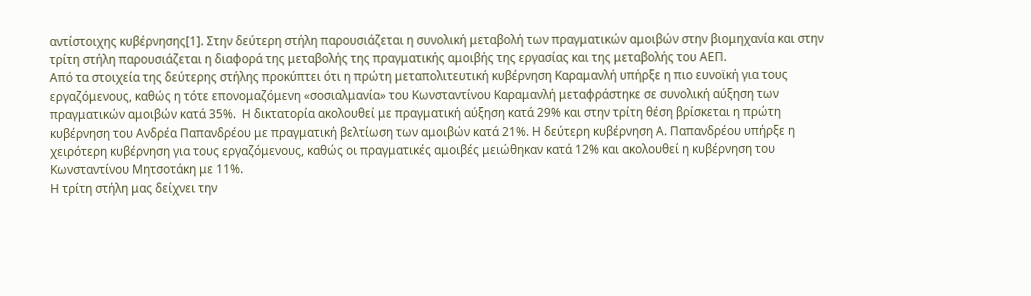αντίστοιχης κυβέρνησης[1]. Στην δεύτερη στήλη παρουσιάζεται η συνολική μεταβολή των πραγματικών αμοιβών στην βιομηχανία και στην τρίτη στήλη παρουσιάζεται η διαφορά της μεταβολής της πραγματικής αμοιβής της εργασίας και της μεταβολής του ΑΕΠ.
Από τα στοιχεία της δεύτερης στήλης προκύπτει ότι η πρώτη μεταπολιτευτική κυβέρνηση Καραμανλή υπήρξε η πιο ευνοϊκή για τους εργαζόμενους, καθώς η τότε επονομαζόμενη «σοσιαλμανία» του Κωνσταντίνου Καραμανλή μεταφράστηκε σε συνολική αύξηση των πραγματικών αμοιβών κατά 35%.  Η δικτατορία ακολουθεί με πραγματική αύξηση κατά 29% και στην τρίτη θέση βρίσκεται η πρώτη κυβέρνηση του Ανδρέα Παπανδρέου με πραγματική βελτίωση των αμοιβών κατά 21%. Η δεύτερη κυβέρνηση Α. Παπανδρέου υπήρξε η χειρότερη κυβέρνηση για τους εργαζόμενους, καθώς οι πραγματικές αμοιβές μειώθηκαν κατά 12% και ακολουθεί η κυβέρνηση του Κωνσταντίνου Μητσοτάκη με 11%.
Η τρίτη στήλη μας δείχνει την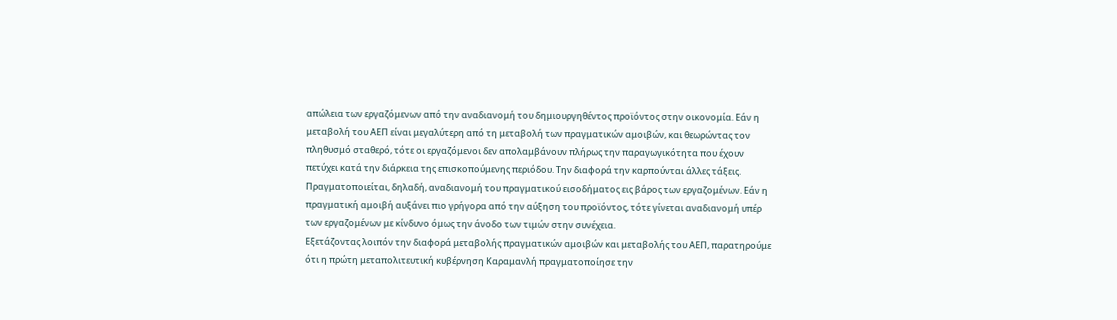απώλεια των εργαζόμενων από την αναδιανομή του δημιουργηθέντος προϊόντος στην οικονομία. Εάν η μεταβολή του ΑΕΠ είναι μεγαλύτερη από τη μεταβολή των πραγματικών αμοιβών, και θεωρώντας τον πληθυσμό σταθερό, τότε οι εργαζόμενοι δεν απολαμβάνουν πλήρως την παραγωγικότητα που έχουν πετύχει κατά την διάρκεια της επισκοπούμενης περιόδου. Την διαφορά την καρπούνται άλλες τάξεις. Πραγματοποιείται, δηλαδή, αναδιανομή του πραγματικού εισοδήματος εις βάρος των εργαζομένων. Εάν η πραγματική αμοιβή αυξάνει πιο γρήγορα από την αύξηση του προϊόντος, τότε γίνεται αναδιανομή υπέρ των εργαζομένων με κίνδυνο όμως την άνοδο των τιμών στην συνέχεια.
Εξετάζοντας λοιπόν την διαφορά μεταβολής πραγματικών αμοιβών και μεταβολής του ΑΕΠ, παρατηρούμε ότι η πρώτη μεταπολιτευτική κυβέρνηση Καραμανλή πραγματοποίησε την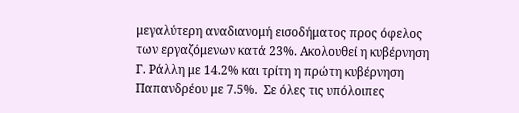μεγαλύτερη αναδιανομή εισοδήματος προς όφελος των εργαζόμενων κατά 23%. Ακολουθεί η κυβέρνηση Γ. Ράλλη με 14.2% και τρίτη η πρώτη κυβέρνηση Παπανδρέου με 7.5%.  Σε όλες τις υπόλοιπες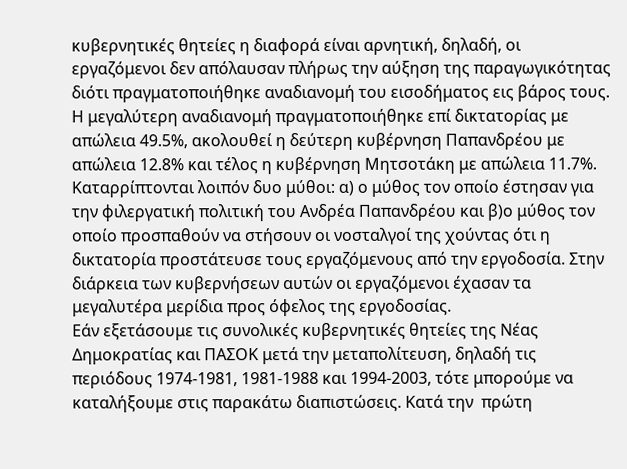κυβερνητικές θητείες η διαφορά είναι αρνητική, δηλαδή, οι εργαζόμενοι δεν απόλαυσαν πλήρως την αύξηση της παραγωγικότητας διότι πραγματοποιήθηκε αναδιανομή του εισοδήματος εις βάρος τους. Η μεγαλύτερη αναδιανομή πραγματοποιήθηκε επί δικτατορίας με απώλεια 49.5%, ακολουθεί η δεύτερη κυβέρνηση Παπανδρέου με απώλεια 12.8% και τέλος η κυβέρνηση Μητσοτάκη με απώλεια 11.7%. Καταρρίπτονται λοιπόν δυο μύθοι: α) ο μύθος τον οποίο έστησαν για την φιλεργατική πολιτική του Ανδρέα Παπανδρέου και β)ο μύθος τον οποίο προσπαθούν να στήσουν οι νοσταλγοί της χούντας ότι η δικτατορία προστάτευσε τους εργαζόμενους από την εργοδοσία. Στην διάρκεια των κυβερνήσεων αυτών οι εργαζόμενοι έχασαν τα μεγαλυτέρα μερίδια προς όφελος της εργοδοσίας.
Εάν εξετάσουμε τις συνολικές κυβερνητικές θητείες της Νέας Δημοκρατίας και ΠΑΣΟΚ μετά την μεταπολίτευση, δηλαδή τις περιόδους 1974-1981, 1981-1988 και 1994-2003, τότε μπορούμε να καταλήξουμε στις παρακάτω διαπιστώσεις. Κατά την  πρώτη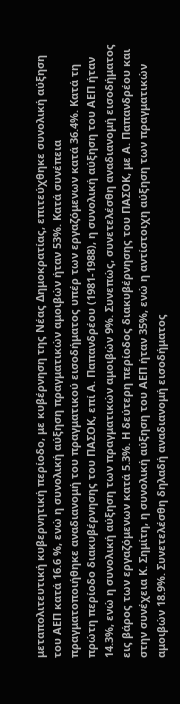μεταπολιτευτική κυβερνητική περίοδο, με κυβέρνηση της Νέας Δημοκρατίας, επιτεύχθηκε συνολική αύξηση του ΑΕΠ κατά 16.6 %, ενώ η συνολική αύξηση πραγματικών αμοιβών ήταν 53%. Κατά συνέπεια πραγματοποιήθηκε αναδιανομή του πραγματικού εισοδήματος υπέρ των εργαζόμενων κατά 36.4%. Κατά τη πρώτη περίοδο διακυβέρνησης του ΠΑΣΟΚ, επί Α. Παπανδρέου (1981-1988), η συνολική αύξηση του ΑΕΠ ήταν 14.3%, ενώ η συνολική αύξηση των πραγματικών αμοιβών 9%. Συνεπώς, συνετελέσθη αναδιανομή εισοδήματος εις βάρος των εργαζόμενων κατά 5.3%. Η δεύτερη περίοδος διακυβέρνησης του ΠΑΣΟΚ, με Α. Παπανδρέου και στην συνέχεια Κ. Σημίτη, η συνολική αύξηση του ΑΕΠ ήταν 35%, ενώ η αντίστοιχη αύξηση των πραγματικών αμοιβών 18.9%. Συνετελέσθη δηλαδή αναδιανομή εισοδήματος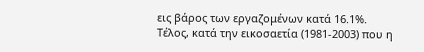εις βάρος των εργαζομένων κατά 16.1%.
Τέλος, κατά την εικοσαετία (1981-2003) που η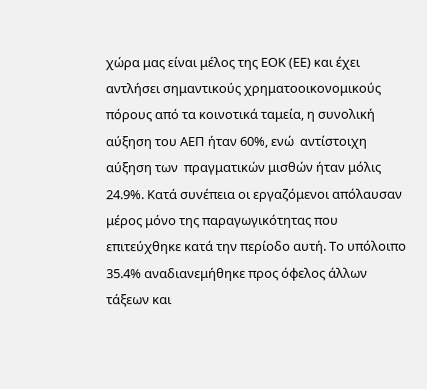χώρα μας είναι μέλος της ΕΟΚ (ΕΕ) και έχει αντλήσει σημαντικούς χρηματοοικονομικούς πόρους από τα κοινοτικά ταμεία, η συνολική αύξηση του ΑΕΠ ήταν 60%, ενώ  αντίστοιχη αύξηση των  πραγματικών μισθών ήταν μόλις 24.9%. Κατά συνέπεια οι εργαζόμενοι απόλαυσαν μέρος μόνο της παραγωγικότητας που επιτεύχθηκε κατά την περίοδο αυτή. Το υπόλοιπο 35.4% αναδιανεμήθηκε προς όφελος άλλων τάξεων και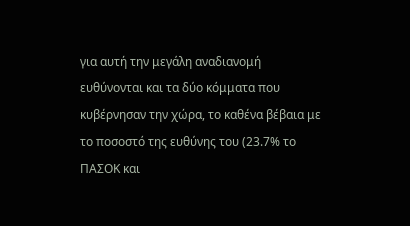για αυτή την μεγάλη αναδιανομή  ευθύνονται και τα δύο κόμματα που κυβέρνησαν την χώρα, το καθένα βέβαια με το ποσοστό της ευθύνης του (23.7% το ΠΑΣΟΚ και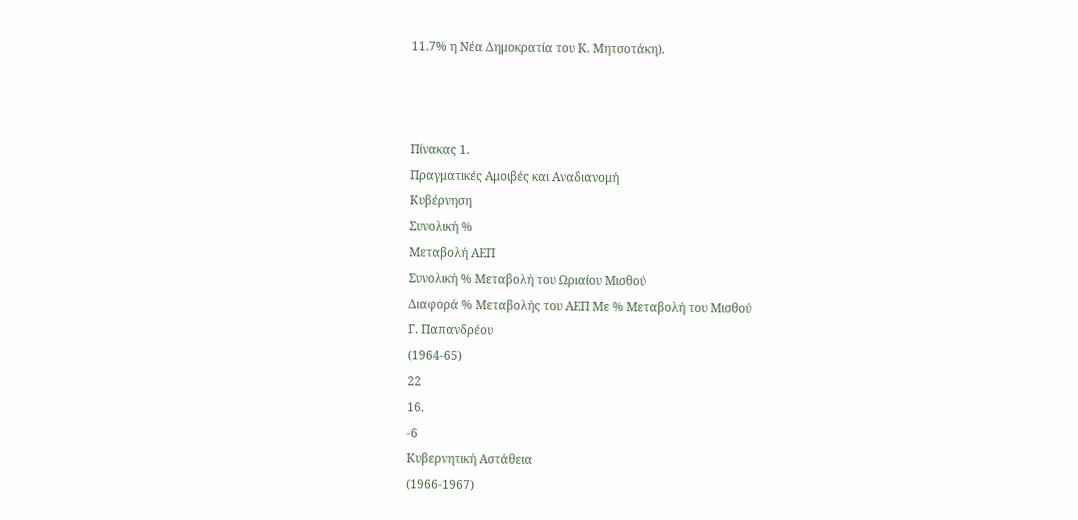11.7% η Νέα Δημοκρατία του Κ. Μητσοτάκη).



Πίνακας 1.
Πραγματικές Αμοιβές και Αναδιανομή
Κυβέρνηση
Συνολική %
Μεταβολή ΑΕΠ
Συνολική % Μεταβολή του Ωριαίου Μισθού
Διαφορά % Μεταβολής του ΑΕΠ Με % Μεταβολή του Μισθού
Γ. Παπανδρέου
(1964-65)
22
16.
-6
Κυβερνητική Αστάθεια
(1966-1967)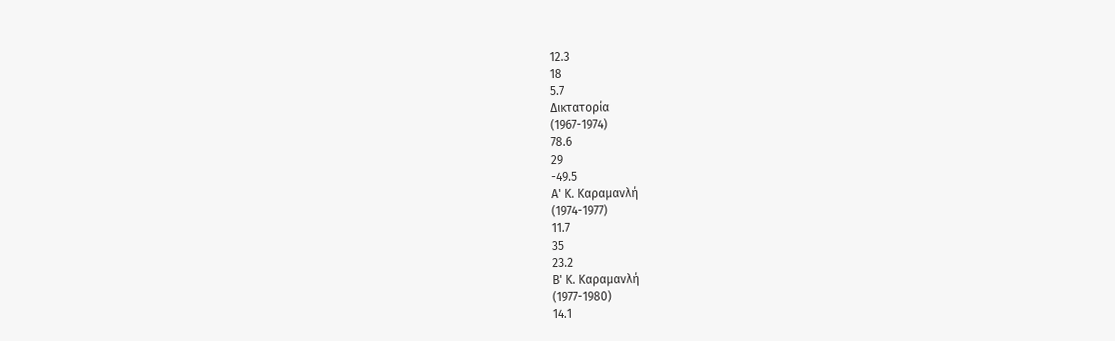12.3
18
5.7
Δικτατορία
(1967-1974)
78.6
29
-49.5
Α' Κ. Καραμανλή
(1974-1977)
11.7
35
23.2
Β' Κ. Καραμανλή
(1977-1980)
14.1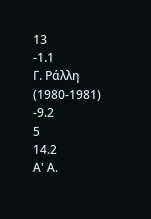13
-1.1
Γ. Ράλλη
(1980-1981)
-9.2
5
14.2
Α' Α.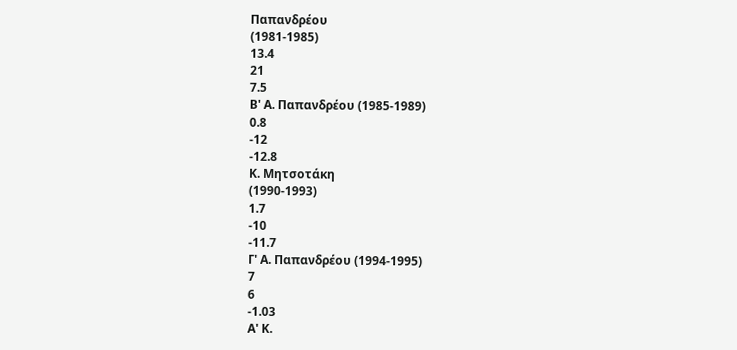Παπανδρέου
(1981-1985)
13.4
21
7.5
Β' Α. Παπανδρέου (1985-1989)
0.8
-12
-12.8
Κ. Μητσοτάκη
(1990-1993)
1.7
-10
-11.7
Γ' Α. Παπανδρέου (1994-1995)
7
6
-1.03
Α' Κ.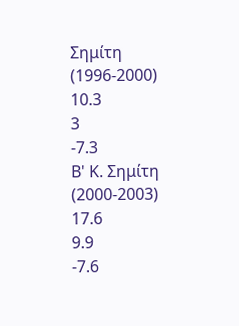Σημίτη
(1996-2000)
10.3
3
-7.3
Β' Κ. Σημίτη
(2000-2003)
17.6
9.9
-7.6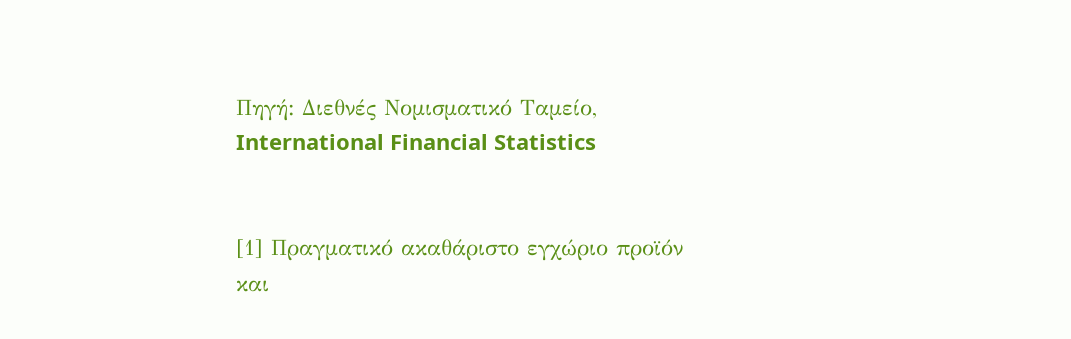Πηγή: Διεθνές Νομισματικό Ταμείο, International Financial Statistics


[1] Πραγματικό ακαθάριστο εγχώριο προϊόν και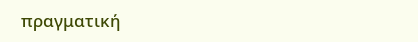πραγματική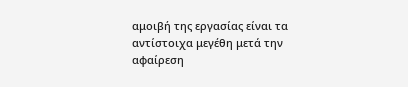αμοιβή της εργασίας είναι τα αντίστοιχα μεγέθη μετά την αφαίρεση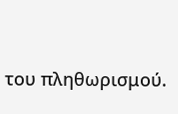του πληθωρισμού.